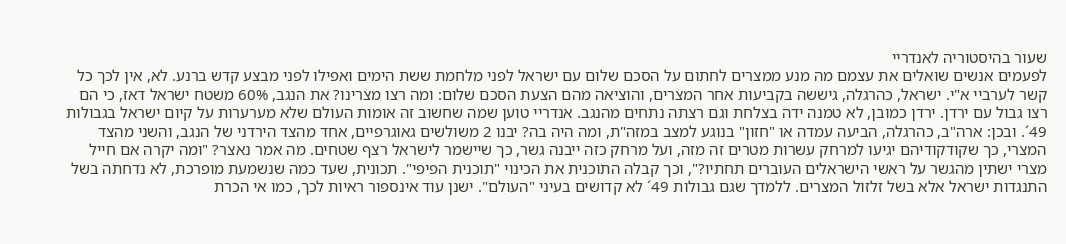שעור בהיסטוריה לאנדריי
לפעמים אנשים שואלים את עצמם מה מנע ממצרים לחתום על הסכם שלום עם ישראל לפני מלחמת ששת הימים ואפילו לפני מבצע קדש ברנע. לא, אין לכך כל קשר לערביי א"י. ישראל, כהרגלה, גיששה בקביעות אחר המצרים, והוציאה מהם הצעת הסכם שלום: ומה רצו מצרינו? את הנגב, 60% משטח ישראל דאז, כי הם רצו גבול עם ירדן. ירדן כמובן, לא טמנה ידה בצלחת וגם רצתה נתחים מהנגב. אנדריי טוען שמה שחשוב זה אומות העולם שלא מערערות על קיום ישראל בגבולות 49´. ובכן: ארה"ב, כהרגלה, הביעה עמדה או "חזון" בנוגע למצב במזה"ת, ומה היה בה? יבנו 2 משולשים גאוגרפיים, אחד מהצד הירדני של הנגב, והשני מהצד המצרי, כך שקודקודיהם יגיעו למרחק עשרות מטרים זה מזה, ועל מרחק כזה ייבנה גשר, כך שיישמר לישראל רצף שטחים. מה אמר נאצר? "ומה יקרה אם חייל מצרי ישתין מהגשר על ראשי הישראלים העוברים תחתיו?", וכך קבלה התוכנית את הכינוי "תוכנית הפיפי". תכונית, שעד כמה שנשמעת מופרכת, לא נדחתה בשל התנגדות ישראל אלא בשל זלזול המצרים. ללמדך שגם גבולות 49´ לא קדושים בעיני "העולם". ישנן עוד אינספור ראיות לכך, כמו אי הכרת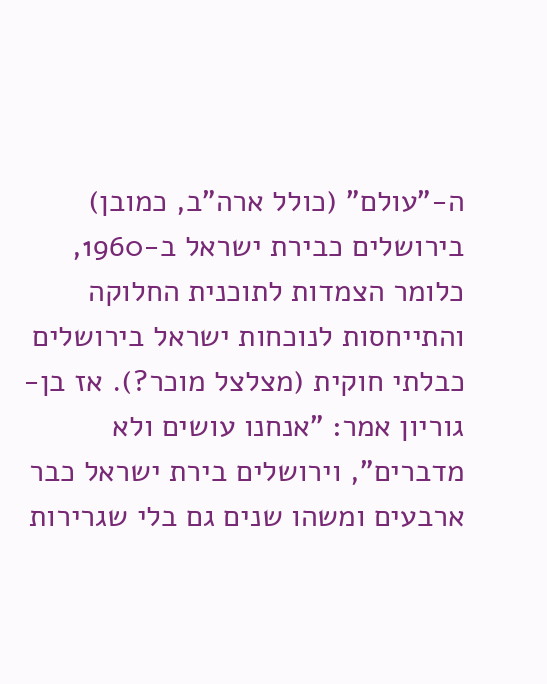ה-"עולם" (כולל ארה"ב, כמובן) בירושלים כבירת ישראל ב-1960, כלומר הצמדות לתוכנית החלוקה והתייחסות לנוכחות ישראל בירושלים כבלתי חוקית (מצלצל מוכר?). אז בן-גוריון אמר: "אנחנו עושים ולא מדברים", וירושלים בירת ישראל כבר ארבעים ומשהו שנים גם בלי שגרירות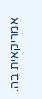אמריקאית בה.